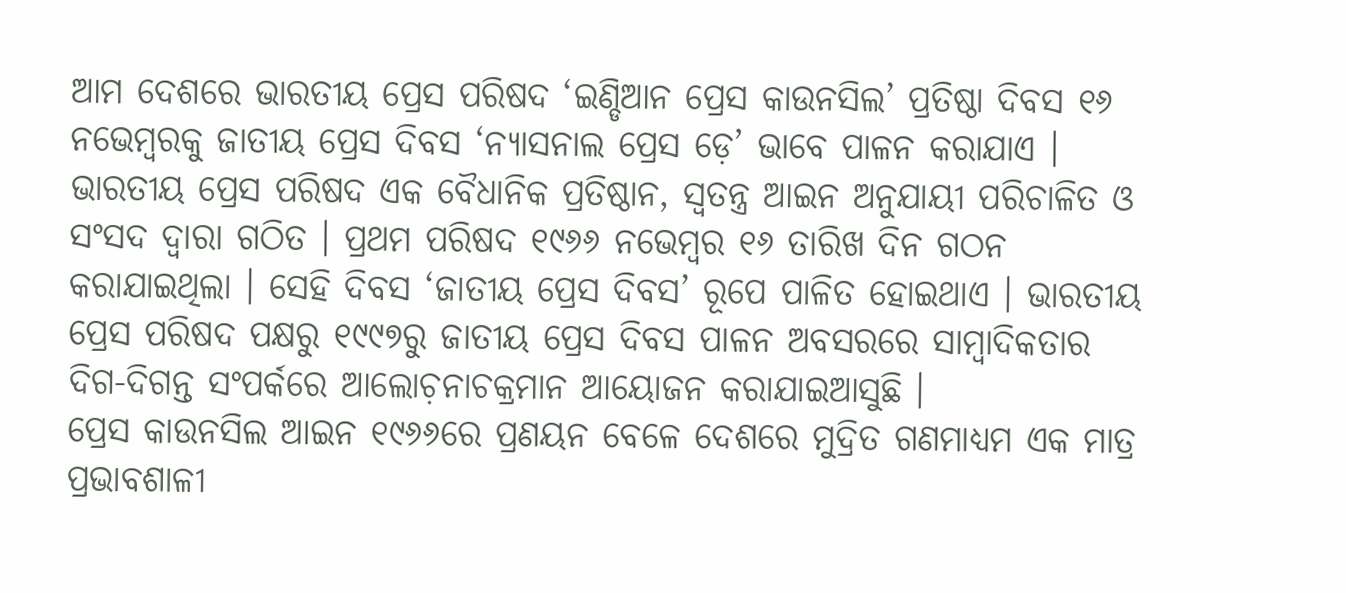ଆମ ଦେଶରେ ଭାରତୀୟ ପ୍ରେସ ପରିଷଦ ‘ଇଣ୍ଡିଆନ ପ୍ରେସ କାଉନସିଲ’ ପ୍ରତିଷ୍ଠା ଦିବସ ୧୬ ନଭେମ୍ୱରକୁ ଜାତୀୟ ପ୍ରେସ ଦିବସ ‘ନ୍ୟାସନାଲ ପ୍ରେସ ଡ଼େ’ ଭାବେ ପାଳନ କରାଯାଏ । ଭାରତୀୟ ପ୍ରେସ ପରିଷଦ ଏକ ବୈଧାନିକ ପ୍ରତିଷ୍ଠାନ, ସ୍ୱତନ୍ତ୍ର ଆଇନ ଅନୁଯାୟୀ ପରିଚାଳିତ ଓ ସଂସଦ ଦ୍ୱାରା ଗଠିତ । ପ୍ରଥମ ପରିଷଦ ୧୯୬୬ ନଭେମ୍ୱର ୧୬ ତାରିଖ ଦିନ ଗଠନ କରାଯାଇଥିଲା । ସେହି ଦିବସ ‘ଜାତୀୟ ପ୍ରେସ ଦିବସ’ ରୂପେ ପାଳିତ ହୋଇଥାଏ । ଭାରତୀୟ ପ୍ରେସ ପରିଷଦ ପକ୍ଷରୁ ୧୯୯୭ରୁ ଜାତୀୟ ପ୍ରେସ ଦିବସ ପାଳନ ଅବସରରେ ସାମ୍ୱାଦିକତାର ଦିଗ-ଦିଗନ୍ତ ସଂପର୍କରେ ଆଲୋଚ଼ନାଚକ୍ରମାନ ଆୟୋଜନ କରାଯାଇଆସୁଛି ।
ପ୍ରେସ କାଉନସିଲ ଆଇନ ୧୯୬୬ରେ ପ୍ରଣୟନ ବେଳେ ଦେଶରେ ମୁଦ୍ରିତ ଗଣମାଧ୍ୟମ ଏକ ମାତ୍ର ପ୍ରଭାବଶାଳୀ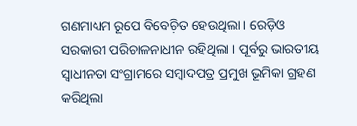ଗଣମାଧ୍ୟମ ରୂପେ ବିବେଚ଼ିତ ହେଉଥିଲା । ରେଡ଼ିଓ ସରକାରୀ ପରିଚାଳନାଧୀନ ରହିଥିଲା । ପୂର୍ବରୁ ଭାରତୀୟ ସ୍ୱାଧୀନତା ସଂଗ୍ରାମରେ ସମ୍ୱାଦପତ୍ର ପ୍ରମୁଖ ଭୂମିକା ଗ୍ରହଣ କରିଥିଲା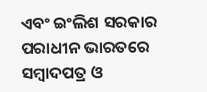ଏବଂ ଇଂଲିଶ ସରକାର ପରାଧୀନ ଭାରତରେ ସମ୍ୱାଦପତ୍ର ଓ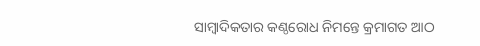ସାମ୍ୱାଦିକତାର କଣ୍ଠରୋଧ ନିମନ୍ତେ କ୍ରମାଗତ ଆଠ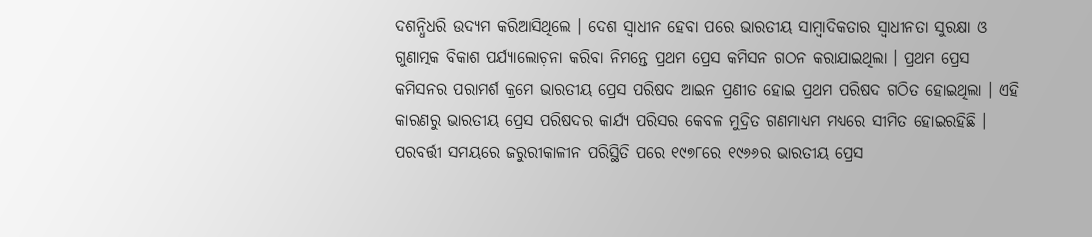ଦଶନ୍ଧିଧରି ଉଦ୍ୟମ କରିଆସିଥିଲେ । ଦେଶ ସ୍ୱାଧୀନ ହେବା ପରେ ଭାରତୀୟ ସାମ୍ୱାଦିକତାର ସ୍ୱାଧୀନତା ସୁରକ୍ଷା ଓ ଗୁଣାତ୍ମକ ବିକାଶ ପର୍ଯ୍ୟାଲୋଚ଼ନା କରିବା ନିମନ୍ତେ ପ୍ରଥମ ପ୍ରେସ କମିସନ ଗଠନ କରାଯାଇଥିଲା । ପ୍ରଥମ ପ୍ରେସ କମିସନର ପରାମର୍ଶ କ୍ରମେ ଭାରତୀୟ ପ୍ରେସ ପରିଷଦ ଆଇନ ପ୍ରଣୀତ ହୋଇ ପ୍ରଥମ ପରିଷଦ ଗଠିତ ହୋଇଥିଲା । ଏହି କାରଣରୁ ଭାରତୀୟ ପ୍ରେସ ପରିଷଦର କାର୍ଯ୍ୟ ପରିସର କେବଳ ମୁଦ୍ରିତ ଗଣମାଧ୍ୟମ ମଧ୍ୟରେ ସୀମିତ ହୋଇରହିଛି ।
ପରବର୍ତ୍ତୀ ସମୟରେ ଜରୁରୀକାଳୀନ ପରିସ୍ଥିତି ପରେ ୧୯୭୮ରେ ୧୯୬୬ର ଭାରତୀୟ ପ୍ରେସ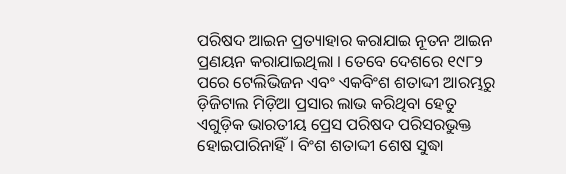ପରିଷଦ ଆଇନ ପ୍ରତ୍ୟାହାର କରାଯାଇ ନୂତନ ଆଇନ ପ୍ରଣୟନ କରାଯାଇଥିଲା । ତେବେ ଦେଶରେ ୧୯୮୨ ପରେ ଟେଲିଭିଜନ ଏବଂ ଏକବିଂଶ ଶତାଦ୍ଦୀ ଆରମ୍ଭରୁ ଡ଼ିଜିଟାଲ ମିଡ଼ିଆ ପ୍ରସାର ଲାଭ କରିଥିବା ହେତୁ ଏଗୁଡ଼ିକ ଭାରତୀୟ ପ୍ରେସ ପରିଷଦ ପରିସରଭୁକ୍ତ ହୋଇପାରିନାହିଁ । ବିଂଶ ଶତାଦ୍ଦୀ ଶେଷ ସୁଦ୍ଧା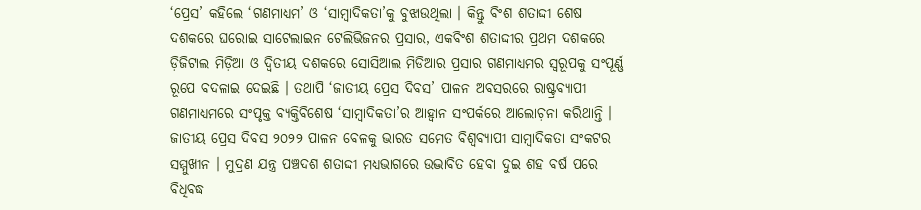‘ପ୍ରେସ’ କହିଲେ ‘ଗଣମାଧ୍ୟମ’ ଓ ‘ସାମ୍ୱାଦିକତା’କୁ ବୁଝାଉଥିଲା । କିନ୍ତୁ ବିଂଶ ଶତାଦ୍ଦୀ ଶେଷ ଦଶକରେ ଘରୋଇ ସାଟେଲାଇନ ଟେଲିଭିଜନର ପ୍ରସାର, ଏକବିଂଶ ଶତାଦ୍ଦୀର ପ୍ରଥମ ଦଶକରେ ଡ଼ିଜିଟାଲ ମିଡ଼ିଆ ଓ ଦ୍ୱିତୀୟ ଦଶକରେ ସୋସିଆଲ ମିଡିଆର ପ୍ରସାର ଗଣମାଧ୍ୟମର ସ୍ୱରୂପକୁ ସଂପୂର୍ଣ୍ଣ ରୂପେ ବଦଳାଇ ଦେଇଛି । ତଥାପି ‘ଜାତୀୟ ପ୍ରେସ ଦିବସ’ ପାଳନ ଅବସରରେ ରାଷ୍ଟ୍ରବ୍ୟାପୀ ଗଣମାଧ୍ୟମରେ ସଂପୃକ୍ତ ବ୍ୟକ୍ତିବିଶେଷ ‘ସାମ୍ୱାଦିକତା’ର ଆହ୍ୱାନ ସଂପର୍କରେ ଆଲୋଚ଼ନା କରିଥାନ୍ତି ।
ଜାତୀୟ ପ୍ରେସ ଦିବସ ୨୦୨୨ ପାଳନ ବେଳକୁ ଭାରତ ସମେତ ବିଶ୍ୱବ୍ୟାପୀ ସାମ୍ୱାଦିକତା ସଂକଟର ସମ୍ମୁଖୀନ । ମୁଦ୍ରଣ ଯନ୍ତ୍ର ପଞ୍ଚଦଶ ଶତାଦ୍ଦୀ ମଧ୍ୟଭାଗରେ ଉଦ୍ଭାବିତ ହେବା ଦୁଇ ଶହ ବର୍ଷ ପରେ ବିଧିବଦ୍ଧ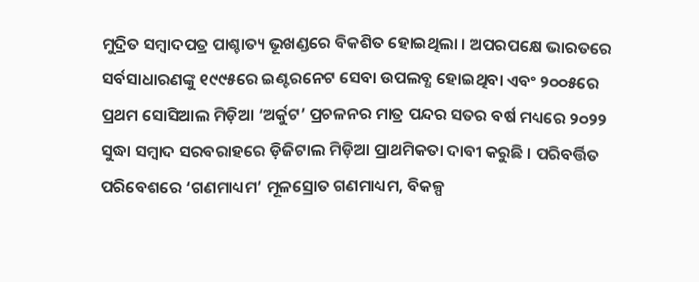ମୁଦ୍ରିତ ସମ୍ୱାଦପତ୍ର ପାଶ୍ଚାତ୍ୟ ଭୂଖଣ୍ଡରେ ବିକଶିତ ହୋଇଥିଲା । ଅପରପକ୍ଷେ ଭାରତରେ ସର୍ବସାଧାରଣଙ୍କୁ ୧୯୯୫ରେ ଇଣ୍ଟରନେଟ ସେବା ଉପଲବ୍ଧ ହୋଇଥିବା ଏବଂ ୨୦୦୫ରେ ପ୍ରଥମ ସୋସିଆଲ ମିଡ଼ିଆ ‘ଅର୍କୁଟ’ ପ୍ରଚଳନର ମାତ୍ର ପନ୍ଦର ସତର ବର୍ଷ ମଧ୍ୟରେ ୨୦୨୨ ସୁଦ୍ଧା ସମ୍ୱାଦ ସରବରାହରେ ଡ଼ିଜିଟାଲ ମିଡ଼ିଆ ପ୍ରାଥମିକତା ଦାବୀ କରୁଛି । ପରିବର୍ତ୍ତିତ ପରିବେଶରେ ‘ଗଣମାଧ୍ୟମ’ ମୂଳସ୍ରୋତ ଗଣମାଧ୍ୟମ, ବିକଳ୍ପ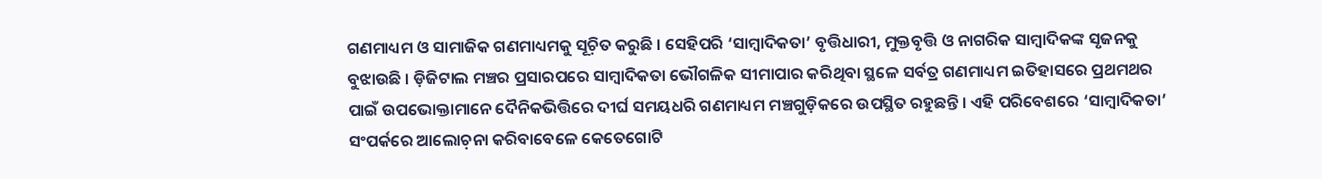ଗଣମାଧ୍ୟମ ଓ ସାମାଜିକ ଗଣମାଧ୍ୟମକୁ ସୂଚ଼ିତ କରୁଛି । ସେହିପରି ‘ସାମ୍ୱାଦିକତା’ ବୃତ୍ତିଧାରୀ, ମୁକ୍ତବୃତ୍ତି ଓ ନାଗରିକ ସାମ୍ୱାଦିକଙ୍କ ସୃଜନକୁ ବୁଝାଉଛି । ଡ଼ିଜିଟାଲ ମଞ୍ଚର ପ୍ରସାରପରେ ସାମ୍ୱାଦିକତା ଭୌଗଳିକ ସୀମାପାର କରିଥିବା ସ୍ଥଳେ ସର୍ବତ୍ର ଗଣମାଧ୍ୟମ ଇତିହାସରେ ପ୍ରଥମଥର ପାଇଁ ଉପଭୋକ୍ତାମାନେ ଦୈନିକଭିତ୍ତିରେ ଦୀର୍ଘ ସମୟଧରି ଗଣମାଧ୍ୟମ ମଞ୍ଚଗୁଡ଼ିକରେ ଉପସ୍ଥିତ ରହୁଛନ୍ତି । ଏହି ପରିବେଶରେ ‘ସାମ୍ୱାଦିକତା’ ସଂପର୍କରେ ଆଲୋଚ଼ନା କରିବାବେଳେ କେତେଗୋଟି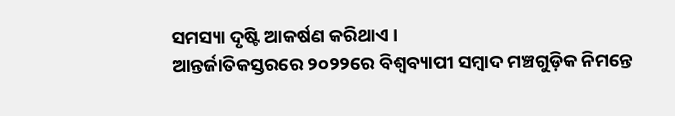ସମସ୍ୟା ଦୃଷ୍ଟି ଆକର୍ଷଣ କରିଥାଏ ।
ଆନ୍ତର୍ଜାତିକସ୍ତରରେ ୨୦୨୨ରେ ବିଶ୍ୱବ୍ୟାପୀ ସମ୍ୱାଦ ମଞ୍ଚଗୁଡ଼ିକ ନିମନ୍ତେ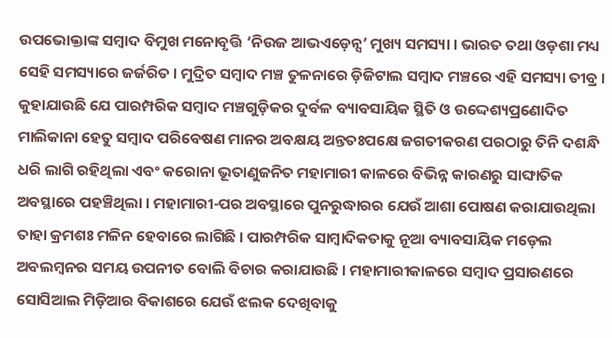ଉପଭୋକ୍ତାଙ୍କ ସମ୍ୱାଦ ବିମୁଖ ମନୋବୃତ୍ତି ‘ନିଉଜ ଆଭଏଡ଼େନ୍ସ’ ମୁଖ୍ୟ ସମସ୍ୟା । ଭାରତ ତଥା ଓଡ଼ଶା ମଧ୍ୟ ସେହି ସମସ୍ୟାରେ ଜର୍ଜରିତ । ମୁଦ୍ରିତ ସମ୍ୱାଦ ମଞ୍ଚ ତୁଳନାରେ ଡ଼ିଜିଟାଲ ସମ୍ୱାଦ ମଞ୍ଚରେ ଏହି ସମସ୍ୟା ତୀବ୍ର । କୁହାଯାଉଛି ଯେ ପାରମ୍ପରିକ ସମ୍ୱାଦ ମଞ୍ଚଗୁଡ଼ିକର ଦୁର୍ବଳ ବ୍ୟାବସାୟିକ ସ୍ଥିତି ଓ ଉଦ୍ଦେଶ୍ୟପ୍ରଣୋଦିତ ମାଲିକାନା ହେତୁ ସମ୍ୱାଦ ପରିବେଷଣ ମାନର ଅବକ୍ଷୟ ଅନ୍ତତଃପକ୍ଷେ ଜଗତୀକରଣ ପରଠାରୁ ତିନି ଦଶନ୍ଧି ଧରି ଲାଗି ରହିଥିଲା ଏବଂ କରୋନା ଭୂତାଣୁଜନିତ ମହାମାରୀ କାଳରେ ବିଭିନ୍ନ କାରଣରୁ ସାଙ୍ଘାତିକ ଅବସ୍ଥାରେ ପହଞ୍ଚିଥିଲା । ମହାମାରୀ-ପର ଅବସ୍ଥାରେ ପୁନରୁଦ୍ଧାରର ଯେଉଁ ଆଶା ପୋଷଣ କରାଯାଉଥିଲା ତାହା କ୍ରମଶଃ ମଳିନ ହେବାରେ ଲାଗିଛି । ପାରମ୍ପରିକ ସାମ୍ୱାଦିକତାକୁ ନୂଆ ବ୍ୟାବସାୟିକ ମଡ଼େଲ ଅବଲମ୍ୱନର ସମୟ ଉପନୀତ ବୋଲି ବିଚାର କରାଯାଉଛି । ମହାମାରୀକାଳରେ ସମ୍ୱାଦ ପ୍ରସାରଣରେ ସୋସିଆଲ ମିଡ଼ିଆର ବିକାଶରେ ଯେଉଁ ଝଲକ ଦେଖିବାକୁ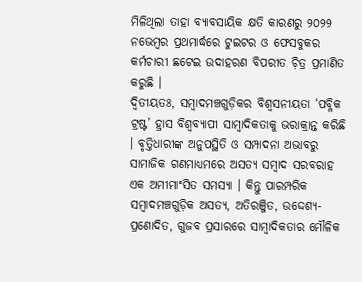ମିଳିଥିଲା ତାହା ବ୍ୟାବସାୟିକ କ୍ଷତି କାରଣରୁ ୨୦୨୨ ନଭେମ୍ୱର ପ୍ରଥମାର୍ଦ୍ଧରେ ଟୁଇଟର ଓ ଫେସବୁକର କର୍ମଚାରୀ ଛଟେଇ ଉଦାହରଣ ବିପରୀତ ଚ଼ିତ୍ର ପ୍ରମାଣିତ କରୁଛି ।
ଦ୍ୱିତୀୟତଃ, ସମ୍ୱାଦମଞ୍ଚଗୁଡ଼ିକର ବିଶ୍ୱସନୀୟତା ‘ପବ୍ଳିକ ଟ୍ରଷ୍ଟ’ ହ୍ରାସ ବିଶ୍ୱବ୍ୟାପୀ ସାମ୍ୱାଦିକତାକୁ ଭରାକ୍ରାନ୍ତ କରିଛି । ବୃତ୍ତିଧାରୀଙ୍କ ଅନୁପସ୍ଥିତି ଓ ସମ୍ପାଦନା ଅଭାବରୁ ସାମାଜିକ ଗଣମାଧ୍ୟମରେ ଅସତ୍ୟ ସମ୍ୱାଦ ସରବରାହ ଏକ ଅମୀମାଂସିତ ସମସ୍ୟା । କିନ୍ତୁ ପାରମ୍ପରିକ ସମ୍ୱାଦମଞ୍ଚଗୁଡ଼ିକ ଅସତ୍ୟ, ଅତିରଞ୍ଜିତ, ଉଦ୍ଦେଶ୍ୟ-ପ୍ରଣୋଦିତ, ଗୁଜବ ପ୍ରସାରରେ ସାମ୍ୱାଦିକତାର ମୌଳିକ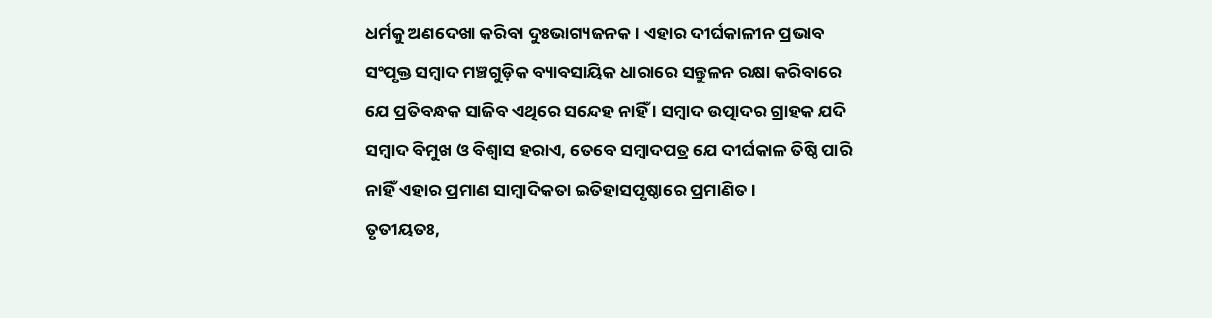ଧର୍ମକୁ ଅଣଦେଖା କରିବା ଦୁଃଭାଗ୍ୟଜନକ । ଏହାର ଦୀର୍ଘକାଳୀନ ପ୍ରଭାବ ସଂପୃକ୍ତ ସମ୍ୱାଦ ମଞ୍ଚଗୁଡ଼ିକ ବ୍ୟାବସାୟିକ ଧାରାରେ ସନ୍ତୁଳନ ରକ୍ଷା କରିବାରେ ଯେ ପ୍ରତିବନ୍ଧକ ସାଜିବ ଏଥିରେ ସନ୍ଦେହ ନାହିଁ । ସମ୍ୱାଦ ଉତ୍ପାଦର ଗ୍ରାହକ ଯଦି ସମ୍ୱାଦ ବିମୁଖ ଓ ବିଶ୍ୱାସ ହରାଏ, ତେବେ ସମ୍ୱାଦପତ୍ର ଯେ ଦୀର୍ଘକାଳ ତିଷ୍ଠି ପାରି ନାହିଁ ଏହାର ପ୍ରମାଣ ସାମ୍ୱାଦିକତା ଇତିହାସପୃଷ୍ଠାରେ ପ୍ରମାଣିତ ।
ତୃତୀୟତଃ,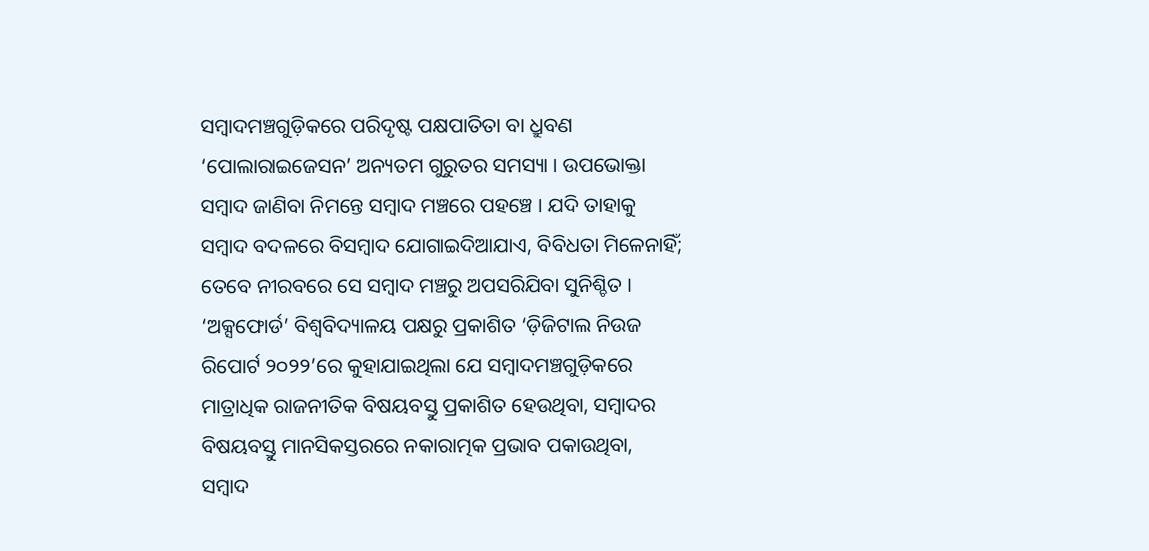ସମ୍ୱାଦମଞ୍ଚଗୁଡ଼ିକରେ ପରିଦୃଷ୍ଟ ପକ୍ଷପାତିତା ବା ଧ୍ରୁବଣ ‘ପୋଲାରାଇଜେସନ’ ଅନ୍ୟତମ ଗୁରୁତର ସମସ୍ୟା । ଉପଭୋକ୍ତା ସମ୍ୱାଦ ଜାଣିବା ନିମନ୍ତେ ସମ୍ୱାଦ ମଞ୍ଚରେ ପହଞ୍ଚେ । ଯଦି ତାହାକୁ ସମ୍ୱାଦ ବଦଳରେ ବିସମ୍ୱାଦ ଯୋଗାଇଦିଆଯାଏ, ବିବିଧତା ମିଳେନାହିଁ; ତେବେ ନୀରବରେ ସେ ସମ୍ୱାଦ ମଞ୍ଚରୁ ଅପସରିଯିବା ସୁନିଶ୍ଚିତ । ‘ଅକ୍ସଫୋର୍ଡ’ ବିଶ୍ୱବିଦ୍ୟାଳୟ ପକ୍ଷରୁ ପ୍ରକାଶିତ ‘ଡ଼ିଜିଟାଲ ନିଉଜ ରିପୋର୍ଟ ୨୦୨୨’ରେ କୁହାଯାଇଥିଲା ଯେ ସମ୍ୱାଦମଞ୍ଚଗୁଡ଼ିକରେ ମାତ୍ରାଧିକ ରାଜନୀତିକ ବିଷୟବସ୍ତୁ ପ୍ରକାଶିତ ହେଉଥିବା, ସମ୍ୱାଦର ବିଷୟବସ୍ତୁ ମାନସିକସ୍ତରରେ ନକାରାତ୍ମକ ପ୍ରଭାବ ପକାଉଥିବା, ସମ୍ୱାଦ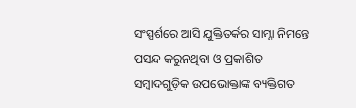ସଂସ୍ପର୍ଶରେ ଆସି ଯୁକ୍ତିତର୍କର ସାମ୍ନା ନିମନ୍ତେ ପସନ୍ଦ କରୁନଥିବା ଓ ପ୍ରକାଶିତ ସମ୍ୱାଦଗୁଡ଼ିକ ଉପଭୋକ୍ତାଙ୍କ ବ୍ୟକ୍ତିଗତ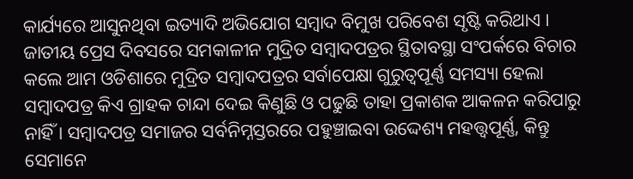କାର୍ଯ୍ୟରେ ଆସୁନଥିବା ଇତ୍ୟାଦି ଅଭିଯୋଗ ସମ୍ୱାଦ ବିମୁଖ ପରିବେଶ ସୃଷ୍ଟି କରିଥାଏ ।
ଜାତୀୟ ପ୍ରେସ ଦିବସରେ ସମକାଳୀନ ମୁଦ୍ରିତ ସମ୍ୱାଦପତ୍ରର ସ୍ଥିତାବସ୍ଥା ସଂପର୍କରେ ବିଚାର କଲେ ଆମ ଓଡିଶାରେ ମୁଦ୍ରିତ ସମ୍ୱାଦପତ୍ରର ସର୍ବାପେକ୍ଷା ଗୁରୁତ୍ୱପୂର୍ଣ୍ଣ ସମସ୍ୟା ହେଲା ସମ୍ୱାଦପତ୍ର କିଏ ଗ୍ରାହକ ଚାନ୍ଦା ଦେଇ କିଣୁଛି ଓ ପଢୁଛି ତାହା ପ୍ରକାଶକ ଆକଳନ କରିପାରୁ ନାହିଁ । ସମ୍ୱାଦପତ୍ର ସମାଜର ସର୍ବନିମ୍ନସ୍ତରରେ ପହୁଞ୍ଚାଇବା ଉଦ୍ଦେଶ୍ୟ ମହତ୍ତ୍ୱପୂର୍ଣ୍ଣ, କିନ୍ତୁ ସେମାନେ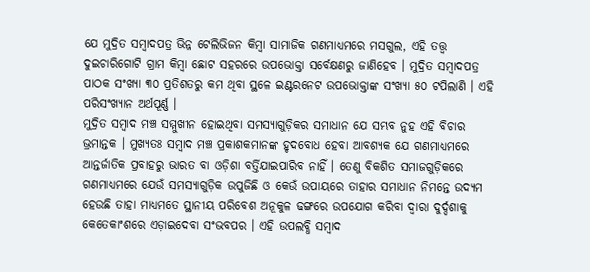ଯେ ମୁଦ୍ରିତ ସମ୍ୱାଦପତ୍ର ଭିନ୍ନ ଟେଲିଭିଜନ କିମ୍ୱା ସାମାଜିକ ଗଣମାଧ୍ୟମରେ ମସଗୁଲ, ଏହି ତତ୍ତ୍ୱ ଦୁଇଚାରିଗୋଟି ଗ୍ରାମ କିମ୍ୱା ଛୋଟ ସହରରେ ଉପଭୋକ୍ତା ସର୍ବେକ୍ଷଣରୁ ଜାଣିହେବ । ମୁଦ୍ରିତ ସମ୍ୱାଦପତ୍ର ପାଠକ ସଂଖ୍ୟା ୩୦ ପ୍ରତିଶତରୁ କମ ଥିବା ସ୍ଥଳେ ଇଣ୍ଟରନେଟ ଉପଭୋକ୍ତାଙ୍କ ସଂଖ୍ୟା ୫୦ ଟପିଲାଣି । ଏହି ପରିସଂଖ୍ୟାନ ଅର୍ଥପୂର୍ଣ୍ଣ ।
ମୁଦ୍ରିତ ସମ୍ୱାଦ ମଞ୍ଚ ସମ୍ମୁଖୀନ ହୋଇଥିବା ସମସ୍ୟାଗୁଡ଼ିକର ସମାଧାନ ଯେ ସମ୍ଭବ ନୁହ ଏହି ବିଚାର ଭ୍ରମାନ୍ତକ । ମୁଖ୍ୟତଃ ସମ୍ୱାଦ ମଞ୍ଚ ପ୍ରକାଶକମାନଙ୍କ ହୃଦବୋଧ ହେବା ଆବଶ୍ୟକ ଯେ ଗଣମାଧ୍ୟମରେ ଆନ୍ତର୍ଜାତିକ ପ୍ରବାହରୁ ଭାରତ ବା ଓଡ଼ିଶା ବର୍ତ୍ତିଯାଇପାରିବ ନାହିଁ । ତେଣୁ ବିକଶିତ ସମାଜଗୁଡ଼ିକରେ ଗଣମାଧ୍ୟମରେ ଯେଉଁ ସମସ୍ୟାଗୁଡ଼ିକ ଉପୁଜିଛି ଓ କେଉଁ ଉପାୟରେ ତାହାର ସମାଧାନ ନିମନ୍ତେ ଉଦ୍ୟମ ହେଉଛି ତାହା ମାଧ୍ୟମତେ ସ୍ଥାନୀୟ ପରିବେଶ ଅନୂକୁଳ ଢଙ୍ଗରେ ଉପଯୋଗ କରିବା ଦ୍ୱାରା ଦୁର୍ଦ୍ଦଶାକୁ କେତେକାଂଶରେ ଏଡ଼ାଇଦେବା ସଂଭବପର । ଏହି ଉପଲବ୍ଧି ସମ୍ୱାଦ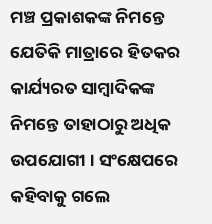ମଞ୍ଚ ପ୍ରକାଶକଙ୍କ ନିମନ୍ତେ ଯେତିକି ମାତ୍ରାରେ ହିତକର କାର୍ଯ୍ୟରତ ସାମ୍ୱାଦିକଙ୍କ ନିମନ୍ତେ ତାହାଠାରୁ ଅଧିକ ଉପଯୋଗୀ । ସଂକ୍ଷେପରେ କହିବାକୁ ଗଲେ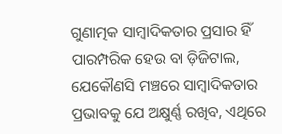ଗୁଣାତ୍ମକ ସାମ୍ୱାଦିକତାର ପ୍ରସାର ହିଁ ପାରମ୍ପରିକ ହେଉ ବା ଡ଼ିଜିଟାଲ, ଯେକୌଣସି ମଞ୍ଚରେ ସାମ୍ୱାଦିକତାର ପ୍ରଭାବକୁ ଯେ ଅକ୍ଷୁର୍ଣ୍ଣ ରଖିବ, ଏଥିରେ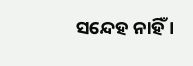ସନ୍ଦେହ ନାହିଁ ।